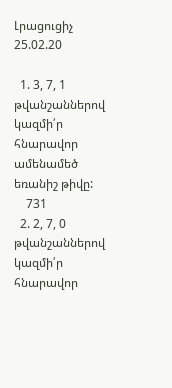Լրացուցիչ 25.02.20

  1. 3, 7, 1 թվանշաններով կազմի՛ր հնարավոր ամենամեծ եռանիշ թիվը:
    731
  2. 2, 7, 0  թվանշաններով կազմի՛ր հնարավոր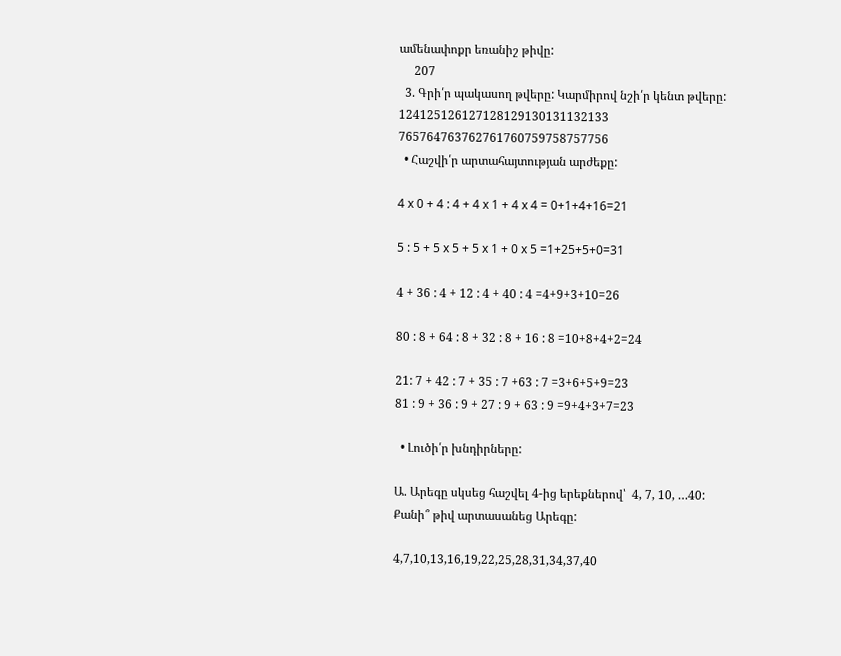ամենափոքր եռանիշ թիվը:
     207
  3. Գրի՛ր պակասող թվերը: Կարմիրով նշի՛ր կենտ թվերը:
124125126127128129130131132133
765764763762761760759758757756
  • Հաշվի՛ր արտահայտության արժեքը:

4 x 0 + 4 : 4 + 4 x 1 + 4 x 4 = 0+1+4+16=21

5 : 5 + 5 x 5 + 5 x 1 + 0 x 5 =1+25+5+0=31

4 + 36 : 4 + 12 : 4 + 40 : 4 =4+9+3+10=26

80 : 8 + 64 : 8 + 32 : 8 + 16 : 8 =10+8+4+2=24

21: 7 + 42 : 7 + 35 : 7 +63 : 7 =3+6+5+9=23
81 : 9 + 36 : 9 + 27 : 9 + 63 : 9 =9+4+3+7=23

  • Լուծի՛ր խնդիրները:

Ա. Արեգը սկսեց հաշվել 4-ից երեքներով՝  4, 7, 10, …40: Քանի՞ թիվ արտասանեց Արեգը:

4,7,10,13,16,19,22,25,28,31,34,37,40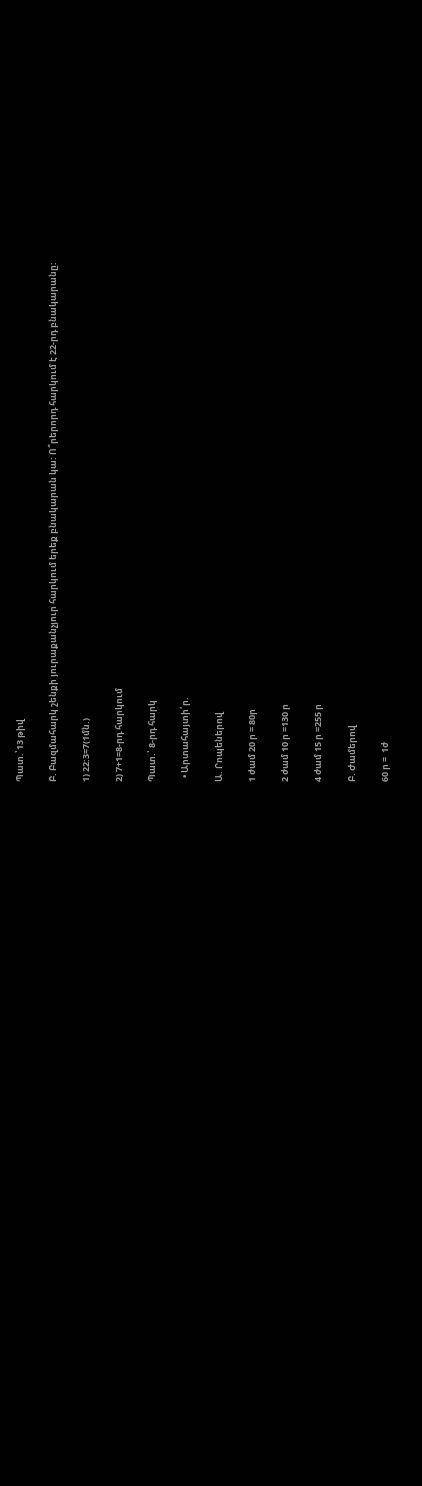Պատ.՝13 թիվ

Բ. Բազմահարկ շենքի յուրաքանչյուր հարկում երեք բնակարան կա: Ո՞րերորդ հարկում է 22-րդ բնակարանը:

1) 22:3=7(1մն.)

2) 7+1=8-րդ հարկում

Պատ.՝ 8-րդ հարկ

  • Արտահայտի՛ր.

Ա. Րոպեներով

1 ժամ 20 ր = 80ր

2 ժամ 10 ր =130 ր

4 ժամ 15 ր =255 ր

Բ. Ժամերով

60 ր =  1ժ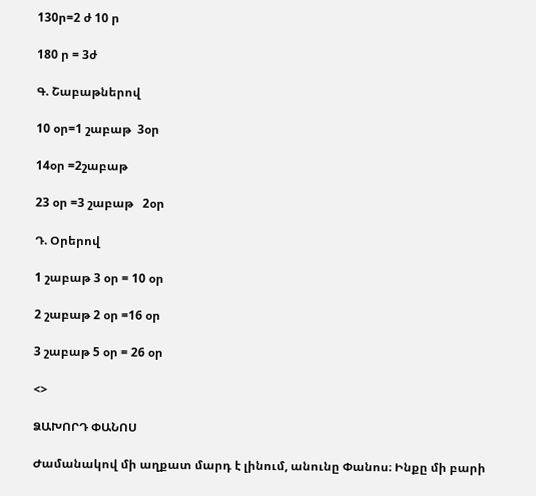130ր=2 ժ 10 ր

180 ր = 3ժ

Գ. Շաբաթներով

10 օր=1 շաբաթ  3օր

14օր =2շաբաթ

23 օր =3 շաբաթ   2օր

Դ. Օրերով

1 շաբաթ 3 օր = 10 օր

2 շաբաթ 2 օր =16 օր

3 շաբաթ 5 օր = 26 օր

<>

ՁԱԽՈՐԴ ՓԱՆՈՍ

Ժամանակով մի աղքատ մարդ է լինում, անունը Փանոս։ Ինքը մի բարի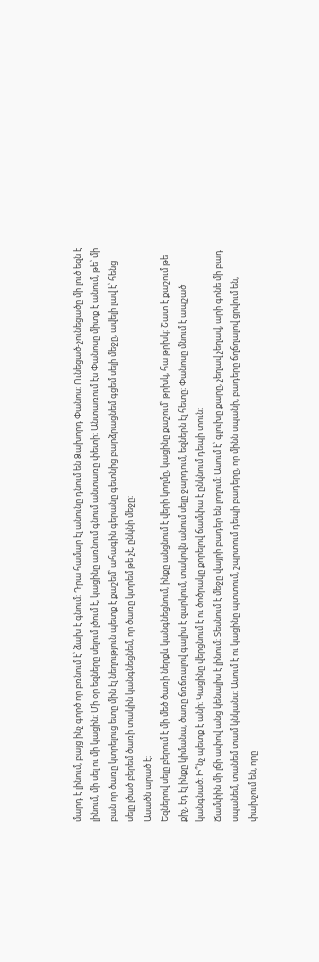մարդ է լինում, բայց ինչ գործ որ բռնում է՝ ձախ է գնում։ Դրա համար էլ անունը դնում են Ձախորդ Փանոս։ Ունեցած-չունեցածը մի լուծ եզն է լինում, մի սել ու մի կացին։ Մի օր եզները սելում լծում է, կացինը առնում գնում անտառը փետի։ Անտառում էս Փանոսը միտք է անում, թե՝ մի բան որ ծառը կտրելուց ետը մին էլ նեղություն պետք է քաշեմ՝ ահագին գերանը գետնից բարձրացնեմ գցեմ սելի մեջը, ավելի լավ է՝ հենց սելը լծած բերեմ ծառի տակին կանգնեցնեմ, որ ծառը կտրեմ թե չէ, ընկնի մեջը։
Ասածն արած է։
Եզներով սելը բերում է մի մեծ ծառի ներքև կանգնեցնում, ինքը անցնում է վերի կողմը, կացինը քաշում՝ թրխկ, հա թրխկ։ Շատ է քաշում թե քիչ, էդ էլ ինքը կիմանա, ծառը ճռճռալով գալիս է զարկում, տակովն անում սելը ջարդում, եզներն էլ հետը։ Փանոսը մնում է ապշած կանգնած։ Ի՞նչ պետք է անի։ Կացինը վերցնում է ու ծոծրակը քորելով ճամփա է ընկնում դեպի տուն։
Ճամփին մի լճի ափով անց կենալիս է լինում։ Տեսնում է մեջը վայրի բադեր են լողում։ Ասում է՝ գլուխը քարը, չեղավ չեղավ, արի գոնե մի բադ սպանեմ, տանեմ տամ կնկանս։ Ասում է ու կացինը պտտում, շպրտում դեպի բադերը, որ մինն սպանի, բադերը ճղճղալով ցրվում են, փախչում են, որը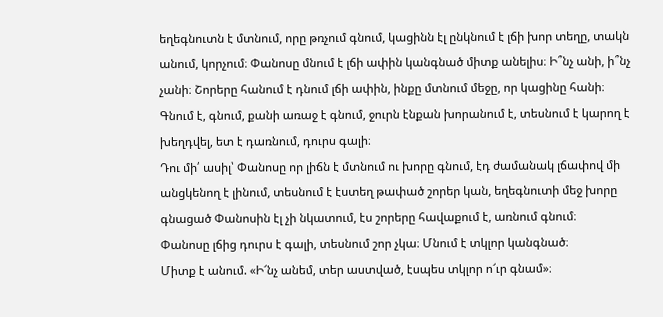եղեգնուտն է մտնում, որը թռչում գնում, կացինն էլ ընկնում է լճի խոր տեղը, տակն անում, կորչում։ Փանոսը մնում է լճի ափին կանգնած միտք անելիս։ Ի՞նչ անի, ի՞նչ չանի։ Շորերը հանում է դնում լճի ափին, ինքը մտնում մեջը, որ կացինը հանի։ Գնում է, գնում, քանի առաջ է գնում, ջուրն էնքան խորանում է, տեսնում է կարող է խեղդվել, ետ է դառնում, դուրս գալի։
Դու մի՛ ասիլ՝ Փանոսը որ լիճն է մտնում ու խորը գնում, էդ ժամանակ լճափով մի անցկենող է լինում, տեսնում է էստեղ թափած շորեր կան, եղեգնուտի մեջ խորը գնացած Փանոսին էլ չի նկատում, էս շորերը հավաքում է, առնում գնում։
Փանոսը լճից դուրս է գալի, տեսնում շոր չկա։ Մնում է տկլոր կանգնած։
Միտք է անում. «Ի՜նչ անեմ, տեր աստված, էսպես տկլոր ո՜ւր գնամ»։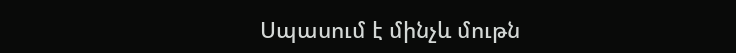Սպասում է մինչև մութն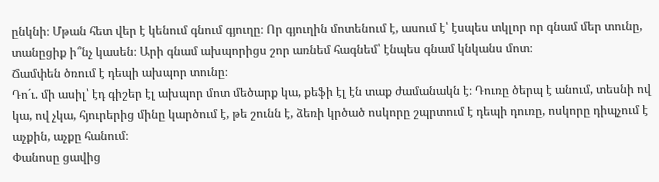ընկնի։ Մթան հետ վեր է կենում գնում գյուղը։ Որ գյուղին մոտենում է, ասում է՝ էսպես տկլոր որ գնամ մեր տունը, տանըցիք ի՞նչ կասեն։ Արի գնամ ախպորիցս շոր առնեմ հագնեմ՝ էնպես գնամ կնկանս մոտ։
Ճամփեն ծռում է դեպի ախպոր տունը։
Դո´ւ. մի ասիլ՝ էդ գիշեր էլ ախպոր մոտ մեծարք կա, քեֆի էլ էն տաք ժամանակն է։ Դուռը ծերպ է անում, տեսնի ով կա, ով չկա, հյուրերից մինը կարծում է, թե շունն է, ձեռի կրծած ոսկորը շպրտում է դեպի դուռը, ոսկորը դիպչում է աչքին, աչքը հանում։
Փանոսը ցավից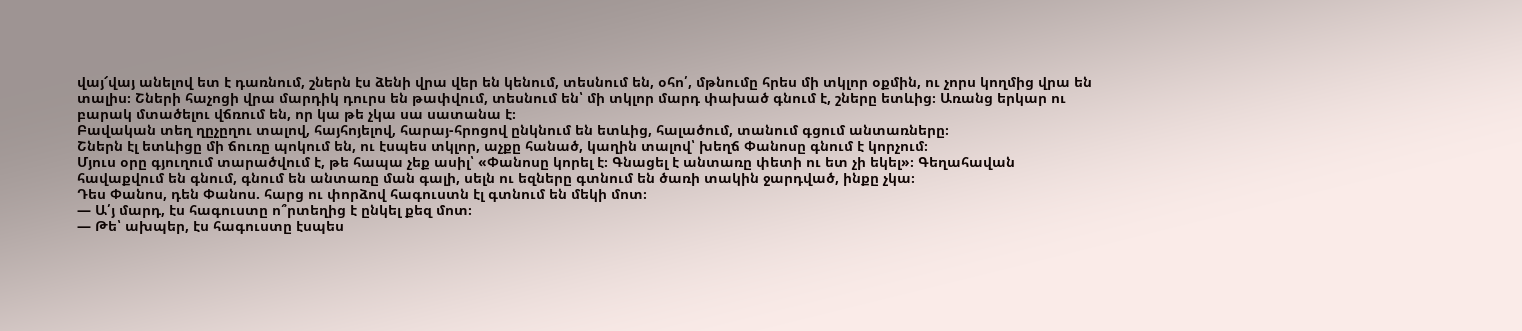վայ՜վայ անելով ետ է դառնում, շներն էս ձենի վրա վեր են կենում, տեսնում են, օհո՛, մթնումը հրես մի տկլոր օքմին, ու չորս կողմից վրա են տալիս։ Շների հաչոցի վրա մարդիկ դուրս են թափվում, տեսնում են՝ մի տկլոր մարդ փախած գնում է, շները ետևից։ Առանց երկար ու բարակ մտածելու վճռում են, որ կա թե չկա սա սատանա է։
Բավական տեղ ղըչըղու տալով, հայհոյելով, հարայ-հրոցով ընկնում են ետևից, հալածում, տանում գցում անտառները։
Շներն էլ ետևիցը մի ճուռը պոկում են, ու էսպես տկլոր, աչքը հանած, կաղին տալով՝ խեղճ Փանոսը գնում է կորչում։
Մյուս օրը գյուղում տարածվում է, թե հապա չեք ասիլ՝ «Փանոսը կորել է։ Գնացել է անտառը փետի ու ետ չի եկել»։ Գեղահավան հավաքվում են գնում, գնում են անտառը ման գալի, սելն ու եզները գտնում են ծառի տակին ջարդված, ինքը չկա։
Դես Փանոս, դեն Փանոս. հարց ու փորձով հագուստն էլ գտնում են մեկի մոտ։
— Ա՛յ մարդ, էս հագուստը ո՞րտեղից է ընկել քեզ մոտ։
— Թե՝ ախպեր, էս հագուստը էսպես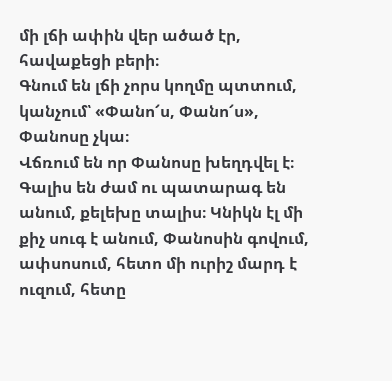մի լճի ափին վեր ածած էր, հավաքեցի բերի։
Գնում են լճի չորս կողմը պտտում, կանչում՝ «Փանո՜ս, Փանո՜ս», Փանոսը չկա։
Վճռում են որ Փանոսը խեղդվել է։
Գալիս են ժամ ու պատարագ են անում, քելեխը տալիս։ Կնիկն էլ մի քիչ սուգ է անում, Փանոսին գովում, ափսոսում, հետո մի ուրիշ մարդ է ուզում, հետը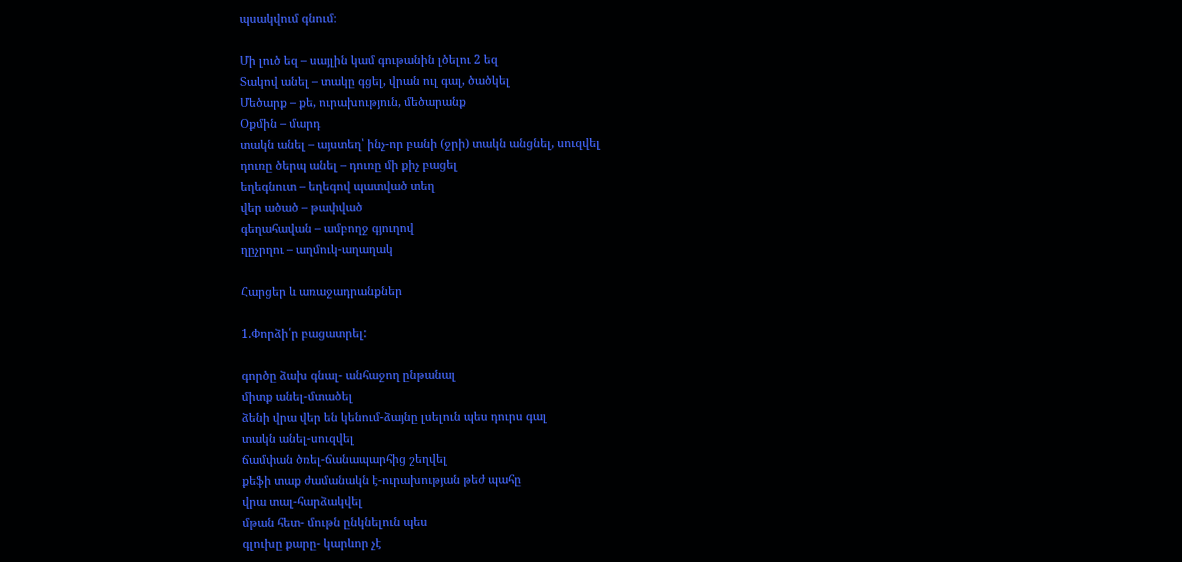պսակվում գնում։

Մի լուծ եզ – սայլին կամ գութանին լծելու 2 եզ
Տակով անել – տակը գցել, վրան ուլ գալ, ծածկել
Մեծարք – քե, ուրախություն, մեծարանք
Օքմին – մարդ
տակն անել – այստեղ՝ ինչ-որ բանի (ջրի) տակն անցնել, սուզվել
դուռը ծերպ անել – դուռը մի քիչ բացել
եղեգնուտ – եղեգով պատված տեղ
վեր ածած – թափված
գեղահավան – ամբողջ գյուղով
ղըչրղու – աղմուկ-աղաղակ

Հարցեր և առաջադրանքներ

1.Փորձի՛ր բացատրել:

գործը ձախ գնալ- անհաջող ընթանալ
միտք անել-մտածել
ձենի վրա վեր են կենում-ձայնը լսելուն պես դուրս գալ
տակն անել-սուզվել
ճամփան ծռել-ճանապարհից շեղվել
քեֆի տաք ժամանակն է-ուրախության թեժ պահը
վրա տալ-հարձակվել
մթան հետ- մութն ընկնելուն պես
գլուխը քարը- կարևոր չէ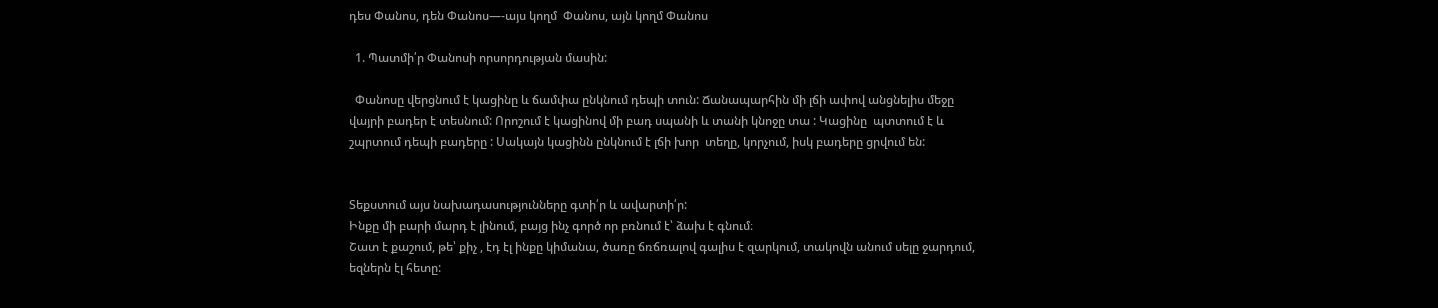դես Փանոս, դեն Փանոս—-այս կողմ  Փանոս, այն կողմ Փանոս

  1. Պատմի՛ր Փանոսի որսորդության մասին:

  Փանոսը վերցնում է կացինը և ճամփա ընկնում դեպի տուն: Ճանապարհին մի լճի ափով անցնելիս մեջը վայրի բադեր է տեսնում: Որոշում է կացինով մի բադ սպանի և տանի կնոջը տա : Կացինը  պտտում է և շպրտում դեպի բադերը : Սակայն կացինն ընկնում է լճի խոր  տեղը, կորչում, իսկ բադերը ցրվում են:


Տեքստում այս նախադասությունները գտի՛ր և ավարտի՛ր:
Ինքը մի բարի մարդ է լինում, բայց ինչ գործ որ բռնում է՝ ձախ է գնում։
Շատ է քաշում, թե՝ քիչ , էդ էլ ինքը կիմանա, ծառը ճռճռալով գալիս է զարկում, տակովն անում սելը ջարդում, եզներն էլ հետը: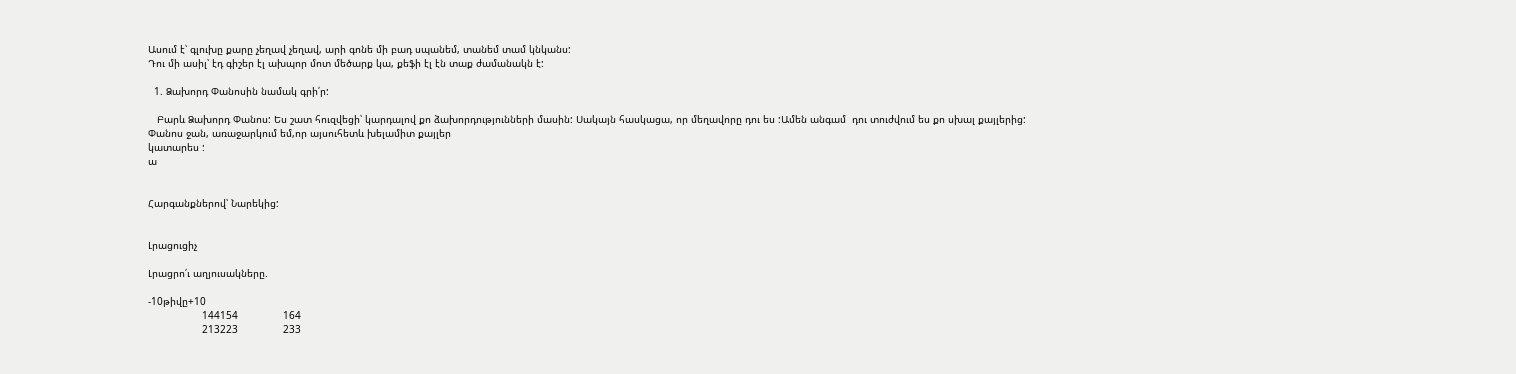Ասում է՝ գլուխը քարը չեղավ չեղավ, արի գոնե մի բադ սպանեմ, տանեմ տամ կնկանս:
Դու մի ասիլ՝ էդ գիշեր էլ ախպոր մոտ մեծարք կա, քեֆի էլ էն տաք ժամանակն է:

  1. Ձախորդ Փանոսին նամակ գրի՛ր:

   Բարև Ձախորդ Փանոս: Ես շատ հուզվեցի՝ կարդալով քո ձախորդությունների մասին: Սակայն հասկացա, որ մեղավորը դու ես :Ամեն անգամ  դու տուժվում ես քո սխալ քայլերից: Փանոս ջան, առաջարկում եմ,որ այսուհետև խելամիտ քայլեր
կատարես :
ա


Հարգանքներով՝ Նարեկից:


Լրացուցիչ

Լրացրո՛ւ աղյուսակները.

-10թիվը+10
                  144154               164
                  213223               233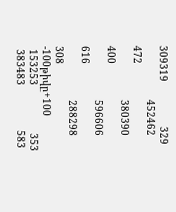309319               329
                  452462               472
                  380390               400
                  596606               616
                  288298              308
-100թիվը+100
 153253                353
 383483               583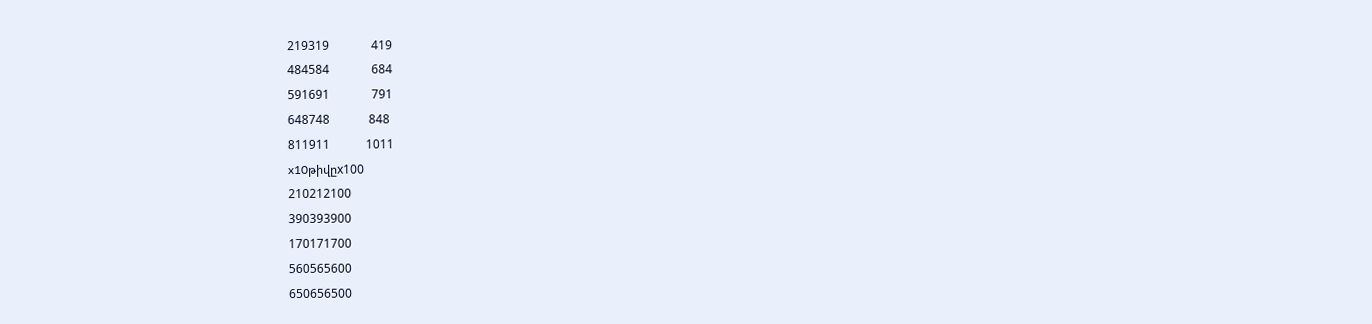219319              419
484584              684
591691              791
648748             848
811911            1011
x10թիվըx100
210212100
390393900
170171700
560565600
650656500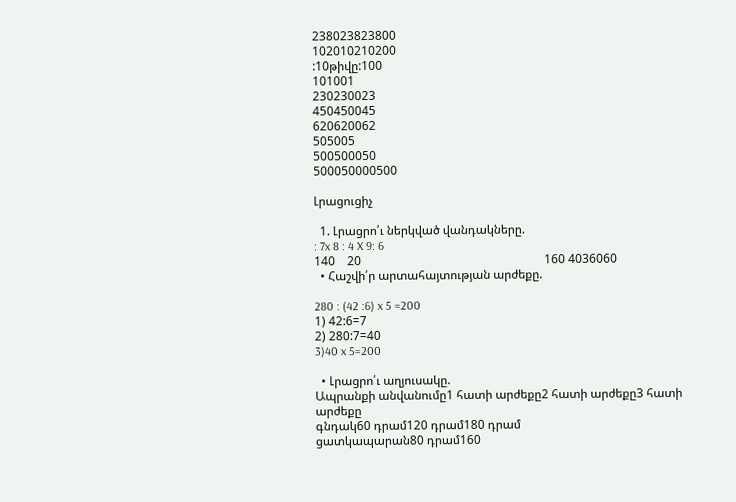238023823800
102010210200
:10թիվը:100
101001
230230023
450450045
620620062
505005
500500050
500050000500

Լրացուցիչ

  1. Լրացրո՛ւ ներկված վանդակները.
: 7x 8 : 4 X 9: 6
140    20                                                             160 4036060
  • Հաշվի՛ր արտահայտության արժեքը.

280 : (42 :6) x 5 =200
1) 42:6=7
2) 280:7=40
3)40 x 5=200

  • Լրացրո՛ւ աղյուսակը.
Ապրանքի անվանումը1 հատի արժեքը2 հատի արժեքը3 հատի արժեքը
գնդակ60 դրամ120 դրամ180 դրամ
ցատկապարան80 դրամ160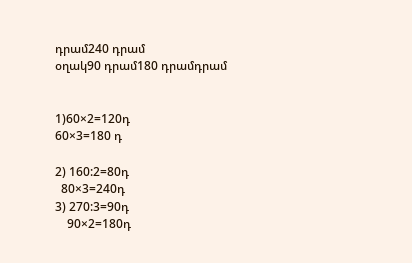դրամ240 դրամ
օղակ90 դրամ180 դրամդրամ


1)60×2=120դ
60×3=180 դ

2) 160:2=80դ
  80×3=240դ
3) 270:3=90դ
    90×2=180դ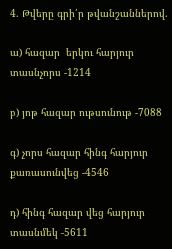4. Թվերը գրի՛ր թվանշաններով.

ա) հազար  երկու հարյուր տասնչորս -1214

բ) յոթ հազար ութսունութ -7088

գ) չորս հազար հինգ հարյուր քառասունվեց -4546

դ) հինգ հազար վեց հարյուր տասնմեկ -5611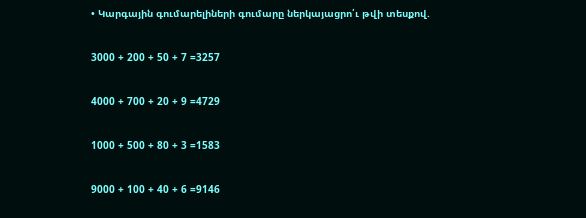• Կարգային գումարելիների գումարը ներկայացրո՛ւ թվի տեսքով.

3000 + 200 + 50 + 7 =3257

4000 + 700 + 20 + 9 =4729

1000 + 500 + 80 + 3 =1583

9000 + 100 + 40 + 6 =9146